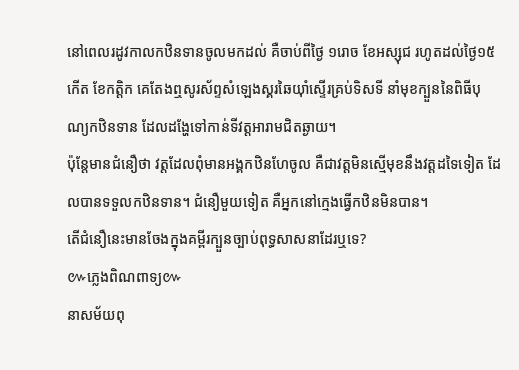នៅពេលរដូវកាលកឋិនទានចូលមកដល់ គឺចាប់ពីថ្ងៃ ១រោច ខែអស្សុជ រហូតដល់ថ្ងៃ១៥ កើត ខែកត្តិក គេតែងឮសូរស័ព្ទសំឡេងស្គរឆៃយ៉ាំស្ទើរគ្រប់ទិសទី នាំមុខក្បួននៃពិធីបុណ្យកឋិនទាន ដែលដង្ហែទៅកាន់ទីវត្តអារាមជិតឆ្ងាយ។
ប៉ុន្តែមានជំនឿថា វត្តដែលពុំមានអង្គកឋិនហែចូល គឺជាវត្តមិនស្មើមុខនឹងវត្តដទៃទៀត ដែលបានទទួលកឋិនទាន។ ជំនឿមួយទៀត គឺអ្នកនៅក្មេងធ្វើកឋិនមិនបាន។
តើជំនឿនេះមានចែងក្នុងគម្ពីរក្បួនច្បាប់ពុទ្ធសាសនាដែរឬទេ?
៚ភ្លេងពិណពាទ្យ៚
នាសម័យពុ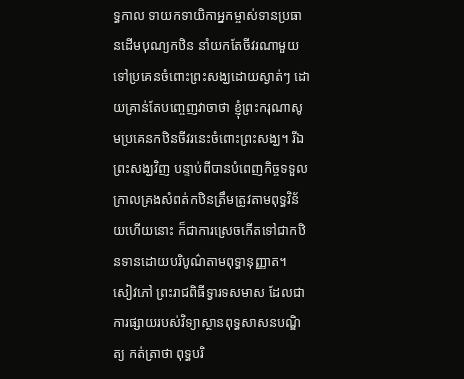ទ្ធកាល ទាយកទាយិកាអ្នកម្ចាស់ទានប្រធានដើមបុណ្យកឋិន នាំយកតែចីវរណាមួយទៅប្រគេនចំពោះព្រះសង្ឃដោយស្ងាត់ៗ ដោយគ្រាន់តែបញ្ចេញវាចាថា ខ្ញុំព្រះករុណាសូមប្រគេនកឋិនចីវរនេះចំពោះព្រះសង្ឃ។ រីឯព្រះសង្ឃវិញ បន្ទាប់ពីបានបំពេញកិច្ចទទួលក្រាលគ្រងសំពត់កឋិនត្រឹមត្រូវតាមពុទ្ធវិន័យហើយនោះ ក៏ជាការស្រេចកើតទៅជាកឋិនទានដោយបរិបូណ៌តាមពុទ្ធានុញ្ញាត។
សៀវភៅ ព្រះរាជពិធីទ្វារទសមាស ដែលជាការផ្សាយរបស់វិទ្យាស្ថានពុទ្ធសាសនបណ្ឌិត្យ កត់ត្រាថា ពុទ្ធបរិ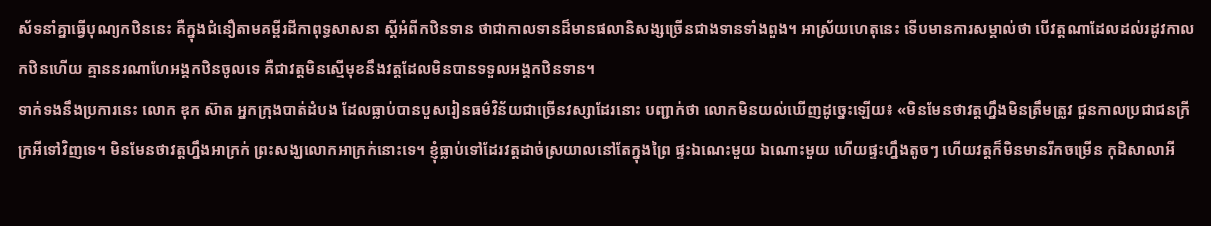ស័ទនាំគ្នាធ្វើបុណ្យកឋិននេះ គឺក្នុងជំនឿតាមគម្ពីរដីកាពុទ្ធសាសនា ស្តីអំពីកឋិនទាន ថាជាកាលទានដ៏មានផលានិសង្សច្រើនជាងទានទាំងពួង។ អាស្រ័យហេតុនេះ ទើបមានការសម្គាល់ថា បើវត្តណាដែលដល់រដូវកាលកឋិនហើយ គ្មាននរណាហែអង្គកឋិនចូលទេ គឺជាវត្តមិនស្មើមុខនឹងវត្តដែលមិនបានទទួលអង្គកឋិនទាន។
ទាក់ទងនឹងប្រការនេះ លោក ឌុក ស៊ាត អ្នកក្រុងបាត់ដំបង ដែលធ្លាប់បានបួសរៀនធម៌វិន័យជាច្រើនវស្សាដែរនោះ បញ្ជាក់ថា លោកមិនយល់ឃើញដូច្នេះឡើយ៖ «មិនមែនថាវត្តហ្នឹងមិនត្រឹមត្រូវ ជួនកាលប្រជាជនក្រីក្រអីទៅវិញទេ។ មិនមែនថាវត្តហ្នឹងអាក្រក់ ព្រះសង្ឃលោកអាក្រក់នោះទេ។ ខ្ញុំធ្លាប់ទៅដែរវត្តដាច់ស្រយាលនៅតែក្នុងព្រៃ ផ្ទះឯណេះមួយ ឯណោះមួយ ហើយផ្ទះហ្នឹងតូចៗ ហើយវត្តក៏មិនមានរីកចម្រើន កុដិសាលាអី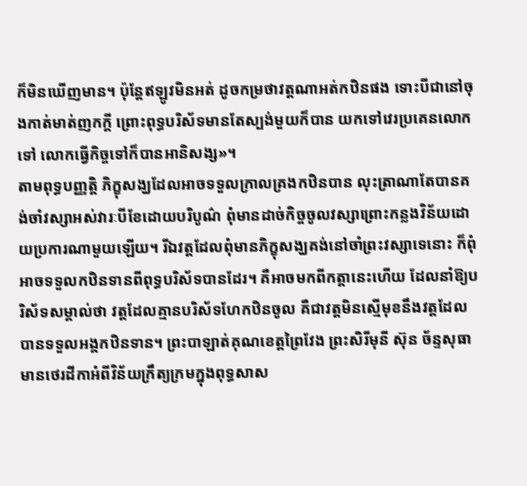ក៏មិនឃើញមាន។ ប៉ុន្តែឥឡូវមិនអត់ ដូចកម្រថាវត្តណាអត់កឋិនផង ទោះបីជានៅចុងកាត់មាត់ញកក្តី ព្រោះពុទ្ធបរិស័ទមានតែស្បង់មួយក៏បាន យកទៅវេរប្រគេនលោកទៅ លោកធ្វើកិច្ចទៅក៏បានអានិសង្ស»។
តាមពុទ្ធបញ្ញត្តិ ភិក្ខុសង្ឃដែលអាចទទួលក្រាលគ្រងកឋិនបាន លុះត្រាណាតែបានគង់ចាំវស្សាអស់វារៈបីខែដោយបរិបូណ៌ ពុំមានដាច់កិច្ចចូលវស្សាព្រោះកន្លងវិន័យដោយប្រការណាមួយឡើយ។ រីឯវត្តដែលពុំមានភិក្ខុសង្ឃគង់នៅចាំព្រះវស្សាទេនោះ ក៏ពុំអាចទទួលកឋិនទានពីពុទ្ធបរិស័ទបានដែរ។ គឺអាចមកពីកត្តានេះហើយ ដែលនាំឱ្យបរិស័ទសម្គាល់ថា វត្តដែលគ្មានបរិស័ទហែកឋិនចូល គឺជាវត្តមិនស្មើមុខនឹងវត្តដែលបានទទួលអង្គកឋិនទាន។ ព្រះបាឡាត់គុណខេត្តព្រៃវែង ព្រះសិរីមុនី ស៊ុន ច័ន្ទសុធា មានថេរដីកាអំពីវិន័យក្រឹត្យក្រមក្នុងពុទ្ធសាស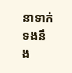នាទាក់ទងនឹង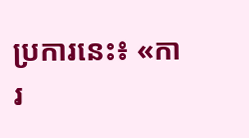ប្រការនេះ៖ «ការ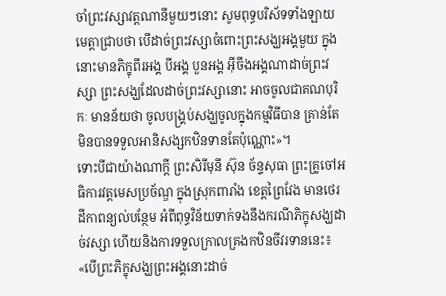ចាំព្រះវស្សាវត្តណានីមួយៗនោះ សូមពុទ្ធបរិស័ទទាំងឡាយមេត្តាជ្រាបថា បើដាច់ព្រះវស្សាចំពោះព្រះសង្ឃអង្គមួយ ក្នុងនោះមានភិក្ខុពីរអង្គ បីអង្គ បួនអង្គ អ៊ីចឹងអង្គណាដាច់ព្រះវស្សា ព្រះសង្ឃដែលដាច់ព្រះវស្សានោះ អាចចូលជាគណបុរិកៈ មានន័យថា ចូលបង្គ្រប់សង្ឃចូលក្នុងកម្មវិធីបាន គ្រាន់តែមិនបានទទួលអានិសង្សកឋិនទានតែប៉ុណ្ណោះ»។
ទោះបីជាយ៉ាងណាក្តី ព្រះសិរីមុនី ស៊ុន ច័ន្ទសុធា ព្រះគ្រូចៅអធិការវត្តមេសប្រច័ណ្ឌ ក្នុងស្រុកពារាំង ខេត្តព្រៃវែង មានថេរដីកាពន្យល់បន្ថែម អំពីពុទ្ធវិន័យទាក់ទងនឹងករណីភិក្ខុសង្ឃដាច់វស្សា ហើយនិងការទទួលក្រាលគ្រងកឋិនចីវរទាននេះ៖ «បើព្រះភិក្ខុសង្ឃព្រះអង្គនោះដាច់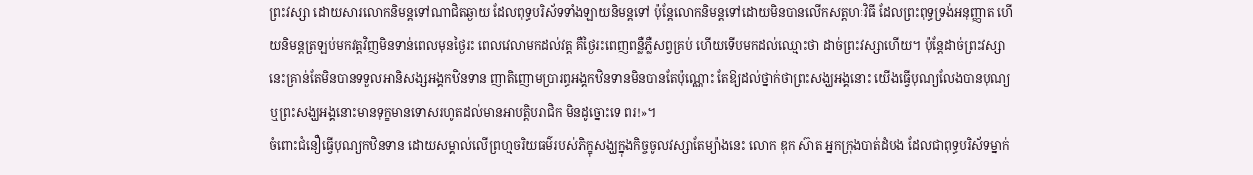ព្រះវស្សា ដោយសារលោកនិមន្តទៅណាជិតឆ្ងាយ ដែលពុទ្ធបរិស័ទទាំងឡាយនិមន្តទៅ ប៉ុន្តែលោកនិមន្តទៅដោយមិនបានលើកសត្តហៈវិធី ដែលព្រះពុទ្ធទ្រង់អនុញ្ញាត ហើយនិមន្តត្រឡប់មកវត្តវិញមិនទាន់ពេលមុនថ្ងៃរះ ពេលវេលាមកដល់វត្ត គឺថ្ងៃរះពេញពន្លឺភ្លឺសព្វគ្រប់ ហើយទើបមកដល់ឈ្មោះថា ដាច់ព្រះវស្សាហើយ។ ប៉ុន្តែដាច់ព្រះវស្សានេះគ្រាន់តែមិនបានទទួលអានិសង្សអង្គកឋិនទាន ញាតិញោមប្រារព្ធអង្គកឋិនទានមិនបានតែប៉ុណ្ណោះ តែឱ្យដល់ថ្នាក់ថាព្រះសង្ឃអង្គនោះ យើងធ្វើបុណ្យលែងបានបុណ្យ ឬព្រះសង្ឃអង្គនោះមានទុក្ខមានទោសរហូតដល់មានអាបត្តិបរាជិក មិនដូច្នោះទេ ពរ!»។
ចំពោះជំនឿធ្វើបុណ្យកឋិនទាន ដោយសម្គាល់លើព្រហ្មចរិយធម៌របស់ភិក្ខុសង្ឃក្នុងកិច្ចចូលវស្សាតែម្យ៉ាងនេះ លោក ឌុក ស៊ាត អ្នកក្រុងបាត់ដំបង ដែលជាពុទ្ធបរិស័ទម្នាក់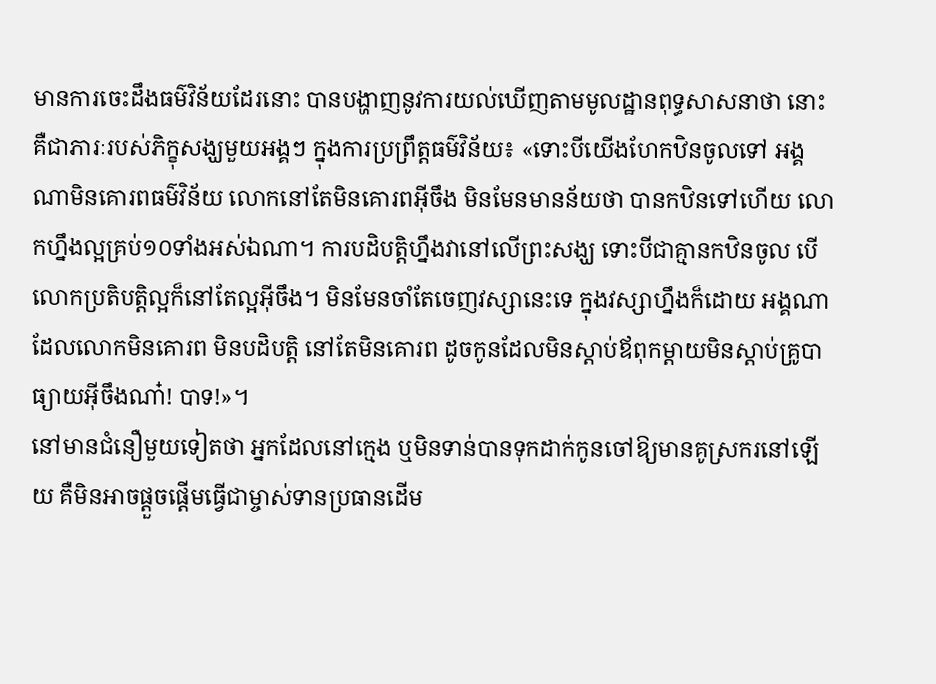មានការចេះដឹងធម៌វិន័យដែរនោះ បានបង្ហាញនូវការយល់ឃើញតាមមូលដ្ឋានពុទ្ធសាសនាថា នោះគឺជាភារៈរបស់ភិក្ខុសង្ឃមួយអង្គៗ ក្នុងការប្រព្រឹត្តធម៌វិន័យ៖ «ទោះបីយើងហែកឋិនចូលទៅ អង្គណាមិនគោរពធម៌វិន័យ លោកនៅតែមិនគោរពអ៊ីចឹង មិនមែនមានន័យថា បានកឋិនទៅហើយ លោកហ្នឹងល្អគ្រប់១០ទាំងអស់ឯណា។ ការបដិបត្តិហ្នឹងវានៅលើព្រះសង្ឃ ទោះបីជាគ្មានកឋិនចូល បើលោកប្រតិបត្តិល្អក៏នៅតែល្អអ៊ីចឹង។ មិនមែនចាំតែចេញវស្សានេះទេ ក្នុងវស្សាហ្នឹងក៏ដោយ អង្គណាដែលលោកមិនគោរព មិនបដិបត្តិ នៅតែមិនគោរព ដូចកូនដែលមិនស្តាប់ឪពុកម្តាយមិនស្តាប់គ្រូបាធ្យាយអ៊ីចឹងណា៎! បាទ!»។
នៅមានជំនឿមួយទៀតថា អ្នកដែលនៅក្មេង ឬមិនទាន់បានទុកដាក់កូនចៅឱ្យមានគូស្រករនៅឡើយ គឺមិនអាចផ្ដួចផ្ដើមធ្វើជាម្ចាស់ទានប្រធានដើម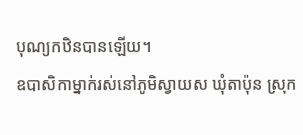បុណ្យកឋិនបានឡើយ។
ឧបាសិកាម្នាក់រស់នៅភូមិស្វាយស ឃុំតាប៉ុន ស្រុក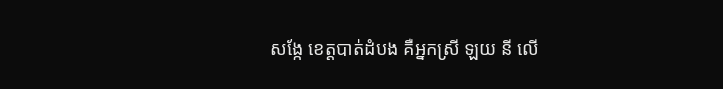សង្កែ ខេត្តបាត់ដំបង គឺអ្នកស្រី ឡយ នី លើ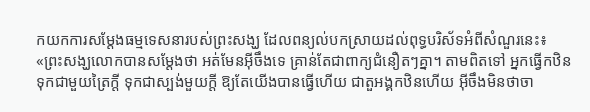កយកការសម្ដែងធម្មទេសនារបស់ព្រះសង្ឃ ដែលពន្យល់បកស្រាយដល់ពុទ្ធបរិស័ទអំពីសំណួរនេះ៖ «ព្រះសង្ឃលោកបានសម្ដែងថា អត់មែនអ៊ីចឹងទេ គ្រាន់តែជាពាក្យជំនឿតៗគ្នា។ តាមពិតទៅ អ្នកធ្វើកឋិនទុកជាមួយត្រៃក្តី ទុកជាស្បង់មួយក្តី ឱ្យតែយើងបានធ្វើហើយ ជាតួអង្គកឋិនហើយ អ៊ីចឹងមិនថាចា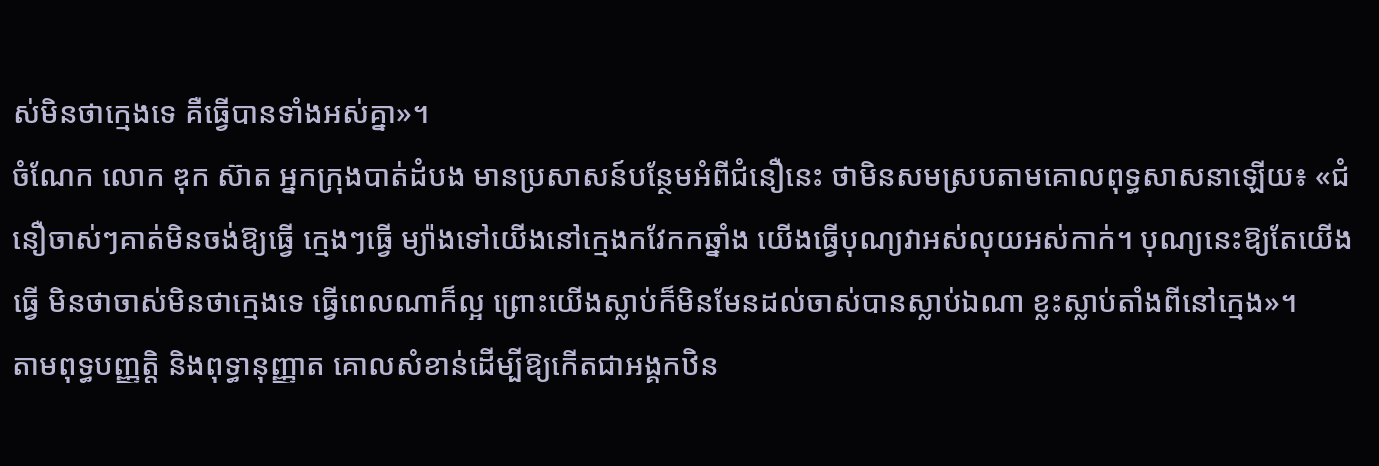ស់មិនថាក្មេងទេ គឺធ្វើបានទាំងអស់គ្នា»។
ចំណែក លោក ឌុក ស៊ាត អ្នកក្រុងបាត់ដំបង មានប្រសាសន៍បន្ថែមអំពីជំនឿនេះ ថាមិនសមស្របតាមគោលពុទ្ធសាសនាឡើយ៖ «ជំនឿចាស់ៗគាត់មិនចង់ឱ្យធ្វើ ក្មេងៗធ្វើ ម្យ៉ាងទៅយើងនៅក្មេងកវែកកឆ្នាំង យើងធ្វើបុណ្យវាអស់លុយអស់កាក់។ បុណ្យនេះឱ្យតែយើងធ្វើ មិនថាចាស់មិនថាក្មេងទេ ធ្វើពេលណាក៏ល្អ ព្រោះយើងស្លាប់ក៏មិនមែនដល់ចាស់បានស្លាប់ឯណា ខ្លះស្លាប់តាំងពីនៅក្មេង»។
តាមពុទ្ធបញ្ញត្តិ និងពុទ្ធានុញ្ញាត គោលសំខាន់ដើម្បីឱ្យកើតជាអង្គកឋិន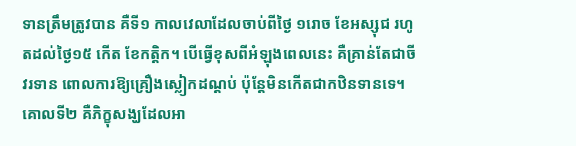ទានត្រឹមត្រូវបាន គឺទី១ កាលវេលាដែលចាប់ពីថ្ងៃ ១រោច ខែអស្សុជ រហូតដល់ថ្ងៃ១៥ កើត ខែកត្តិក។ បើធ្វើខុសពីអំឡុងពេលនេះ គឺគ្រាន់តែជាចីវរទាន ពោលការឱ្យគ្រឿងស្លៀកដណ្ដប់ ប៉ុន្តែមិនកើតជាកឋិនទានទេ។ គោលទី២ គឺភិក្ខុសង្ឃដែលអា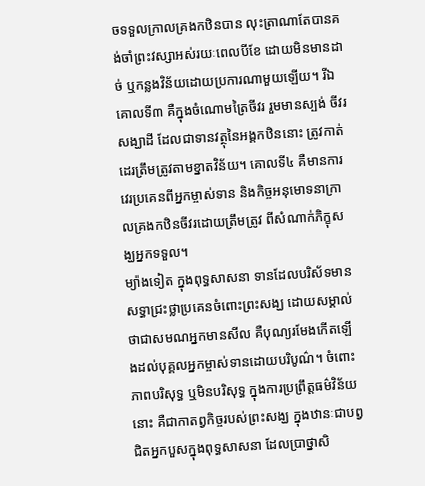ចទទួលក្រាលគ្រងកឋិនបាន លុះត្រាណាតែបានគង់ចាំព្រះវស្សាអស់រយៈពេលបីខែ ដោយមិនមានដាច់ ឬកន្លងវិន័យដោយប្រការណាមួយឡើយ។ រីឯគោលទី៣ គឺក្នុងចំណោមត្រៃចីវរ រួមមានស្បង់ ចីវរ សង្ឃាដី ដែលជាទានវត្ថុនៃអង្គកឋិននោះ ត្រូវកាត់ដេរត្រឹមត្រូវតាមខ្នាតវិន័យ។ គោលទី៤ គឺមានការវេរប្រគេនពីអ្នកម្ចាស់ទាន និងកិច្ចអនុមោទនាក្រាលគ្រងកឋិនចីវរដោយត្រឹមត្រូវ ពីសំណាក់ភិក្ខុសង្ឃអ្នកទទួល។
ម្យ៉ាងទៀត ក្នុងពុទ្ធសាសនា ទានដែលបរិស័ទមានសទ្ធាជ្រះថ្លាប្រគេនចំពោះព្រះសង្ឃ ដោយសម្គាល់ថាជាសមណអ្នកមានសីល គឺបុណ្យរមែងកើតឡើងដល់បុគ្គលអ្នកម្ចាស់ទានដោយបរិបូណ៌។ ចំពោះភាពបរិសុទ្ធ ឬមិនបរិសុទ្ធ ក្នុងការប្រព្រឹត្តធម៌វិន័យនោះ គឺជាកាតព្វកិច្ចរបស់ព្រះសង្ឃ ក្នុងឋានៈជាបព្វជិតអ្នកបួសក្នុងពុទ្ធសាសនា ដែលប្រាថ្នាសិ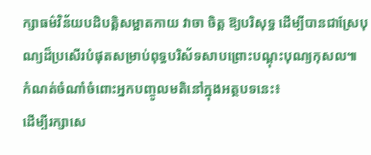ក្សាធម៌វិន័យបដិបត្តិសម្អាតកាយ វាចា ចិត្ត ឱ្យបរិសុទ្ធ ដើម្បីបានជាស្រែបុណ្យដ៏ប្រសើរបំផុតសម្រាប់ពុទ្ធបរិស័ទសាបព្រោះបណ្ដុះបុណ្យកុសល៕
កំណត់ចំណាំចំពោះអ្នកបញ្ចូលមតិនៅក្នុងអត្ថបទនេះ៖
ដើម្បីរក្សាសេ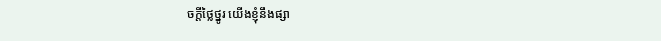ចក្ដីថ្លៃថ្នូរ យើងខ្ញុំនឹងផ្សា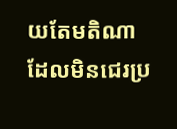យតែមតិណា ដែលមិនជេរប្រ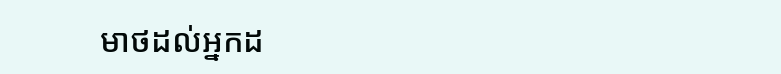មាថដល់អ្នកដ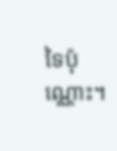ទៃប៉ុណ្ណោះ។